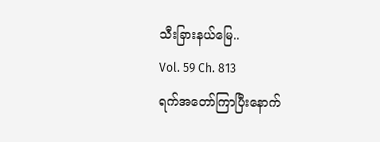သီးခြားနယ်မြေ..
Vol. 59 Ch. 813
ရက်အတော်ကြာပြီးနောက်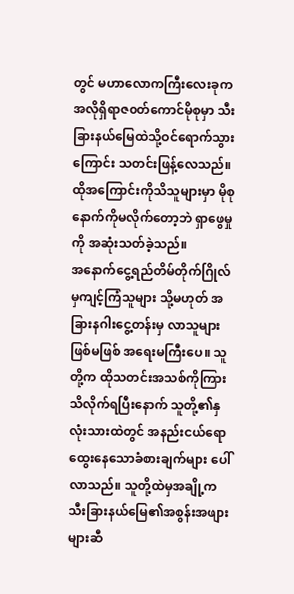တွင် မဟာလောကကြီးလေးခုက အလိုရှိရာဇ၀တ်ကောင်မိုစုမှာ သီးခြားနယ်မြေထဲသို့ဝင်ရောက်သွားကြောင်း သတင်းဖြန့်လေသည်။ ထိုအကြောင်းကိုသိသူများမှာ မိုစုနောက်ကိုမလိုက်တော့ဘဲ ရှာဖွေမှုကို အဆုံးသတ်ခဲ့သည်။
အနောက်ငွေ့ရည်တိမ်တိုက်ဂြိုလ်မှကျင့်ကြံသူများ သို့မဟုတ် အခြားနဂါးငွေ့တန်းမှ လာသူများဖြစ်မဖြစ် အရေးမကြီးပေ။ သူတို့က ထိုသတင်းအသစ်ကိုကြားသိလိုက်ရပြီးနောက် သူတို့၏နှလုံးသားထဲတွင် အနည်းငယ်ရောထွေးနေသောခံစားချက်များ ပေါ်လာသည်။ သူတို့ထဲမှအချို့က သီးခြားနယ်မြေ၏အစွန်းအဖျားများဆီ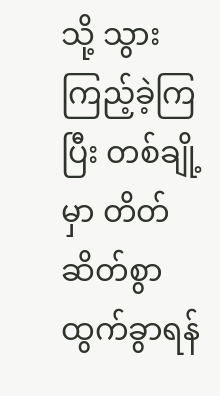သို့ သွားကြည့်ခဲ့ကြပြီး တစ်ချို့မှာ တိတ်ဆိတ်စွာ ထွက်ခွာရန်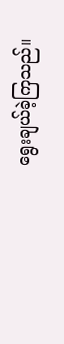ရွေးချယ်ခဲ့ကြသည်။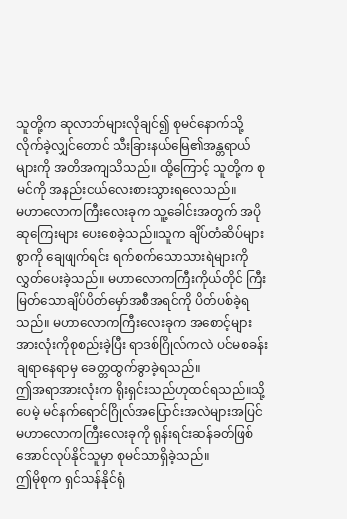သူတို့က ဆုလာဘ်များလိုချင်၍ စုမင်နောက်သို့လိုက်ခဲ့လျှင်တောင် သီးခြားနယ်မြေ၏အန္တရာယ်များကို အတိအကျသိသည်။ ထို့ကြောင့် သူတို့က စုမင်ကို အနည်းငယ်လေးစားသွားရလေသည်။
မဟာလောကကြီးလေးခုက သူ့ခေါင်းအတွက် အပိုဆုကြေးများ ပေးစေခဲ့သည်။သူက ချိပ်တံဆိပ်များစွာကို ချေဖျက်ရင်း ရက်စက်သောသားရဲများကို လွှတ်ပေးခဲ့သည်။ မဟာလောကကြီးကိုယ်တိုင် ကြီးမြတ်သောချိပ်ပိတ်မှော်အစီအရင်ကို ပိတ်ပစ်ခဲ့ရသည်။ မဟာလောကကြီးလေးခုက အစောင့်များအားလုံးကိုစုစည်းခဲ့ပြီး ရာဒစ်ဂြိုလ်ကလဲ ပင်မစခန်းချရာနေရာမှ ခေတ္တထွက်ခွာခဲ့ရသည်။
ဤအရာအားလုံးက ရိုးရှင်းသည်ဟုထင်ရသည်။သို့ပေမဲ့ မင်နက်ရောင်ဂြိုလ်အပြောင်းအလဲများအပြင် မဟာလောကကြီးလေးခုကို ရုန်းရင်းဆန်ခတ်ဖြစ်အောင်လုပ်နိုင်သူမှာ စုမင်သာရှိခဲ့သည်။
ဤမိုစုက ရှင်သန်နိုင်ရုံ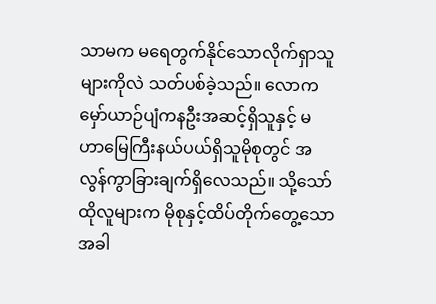သာမက မရေတွက်နိုင်သောလိုက်ရှာသူများကိုလဲ သတ်ပစ်ခဲ့သည်။ လောကမှော်ယာဉ်ပျံကနဦးအဆင့်ရှိသူနှင့် မဟာမြေကြီးနယ်ပယ်ရှိသူမိုစုတွင် အလွန်ကွာခြားချက်ရှိလေသည်။ သို့သော် ထိုလူများက မိုစုနှင့်ထိပ်တိုက်တွေ့သောအခါ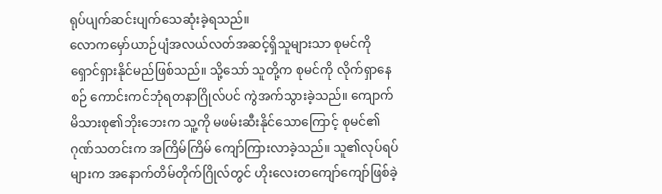ရုပ်ပျက်ဆင်းပျက်သေဆုံးခဲ့ရသည်။
လောကမှော်ယာဉ်ပျံအလယ်လတ်အဆင့်ရှိသူများသာ စုမင်ကို ရှောင်ရှားနိုင်မည်ဖြစ်သည်။ သို့သော် သူတို့က စုမင်ကို လိုက်ရှာနေစဉ် ကောင်းကင်ဘုံရတနာဂြိုလ်ပင် ကွဲအက်သွားခဲ့သည်။ ကျောက်မိသားစု၏ဘိုးဘေးက သူ့ကို မဖမ်းဆီးနိုင်သောကြောင့် စုမင်၏ဂုဏ်သတင်းက အကြိမ်ကြိမ် ကျော်ကြားလာခဲ့သည်။ သူ၏လုပ်ရပ်များက အနောက်တိမ်တိုက်ဂြိုလ်တွင် ဟိုးလေးတကျော်ကျော်ဖြစ်ခဲ့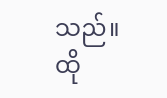သည်။
ထို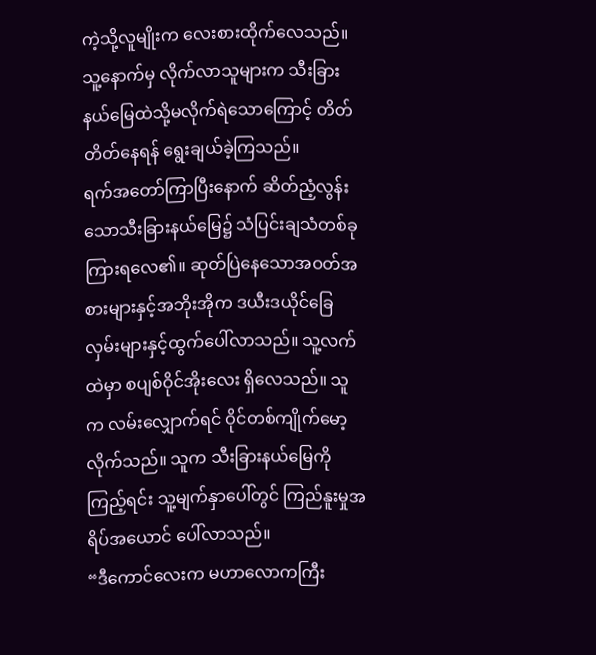ကဲ့သို့လူမျိုးက လေးစားထိုက်လေသည်။ သူ့နောက်မှ လိုက်လာသူများက သီးခြားနယ်မြေထဲသို့မလိုက်ရဲသောကြောင့် တိတ်တိတ်နေရန် ရွေးချယ်ခဲ့ကြသည်။
ရက်အတော်ကြာပြီးနောက် ဆိတ်ညံ့လွန်းသောသီးခြားနယ်မြေ၌ သံပြင်းချသံတစ်ခုကြားရလေ၏။ ဆုတ်ပြဲနေသောအဝတ်အစားများနှင့်အဘိုးအိုက ဒယီးဒယိုင်ခြေလှမ်းများနှင့်ထွက်ပေါ်လာသည်။ သူ့လက်ထဲမှာ စပျစ်ဝိုင်အိုးလေး ရှိလေသည်။ သူက လမ်းလျှောက်ရင် ဝိုင်တစ်ကျိုက်မော့လိုက်သည်။ သူက သီးခြားနယ်မြေကိုကြည့်ရင်း သူ့မျက်နှာပေါ်တွင် ကြည်နူးမှုအရိပ်အယောင် ပေါ်လာသည်။
“ဒီကောင်လေးက မဟာလောကကြီး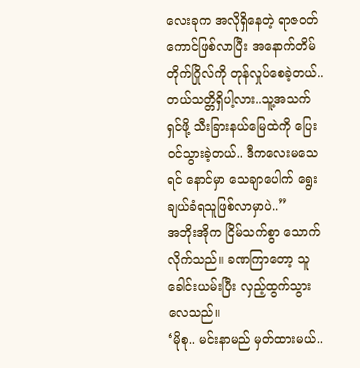လေးခုက အလိုရှိနေတဲ့ ရာဇ၀တ်ကောင်ဖြစ်လာပြီး အနောက်တိမ်တိုက်ဂြိုလ်ကို တုန်လှုပ်စေခဲ့တယ်..တယ်သတ္တိရှိပါ့လား..သူ့အသက်ရှင်ဖို့ သီးခြားနယ်မြေထဲကို ပြေးဝင်သွားခဲ့တယ်.. ဒီကလေးမသေရင် နောင်မှာ သေချာပေါက် ရွေးချယ်ခံရသူဖြစ်လာမှာပဲ..”
အဘိုးအိုက ငြိမ်သက်စွာ သောက်လိုက်သည်။ ခဏကြာတော့ သူ ခေါင်းယမ်းပြီး လှည့်ထွက်သွားလေသည်။
‘မိုစု.. မင်းနာမည် မှတ်ထားမယ်..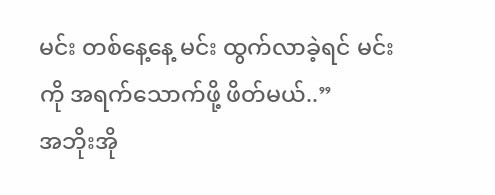မင်း တစ်နေ့နေ့ မင်း ထွက်လာခဲ့ရင် မင်းကို အရက်သောက်ဖို့ ဖိတ်မယ်..”
အဘိုးအို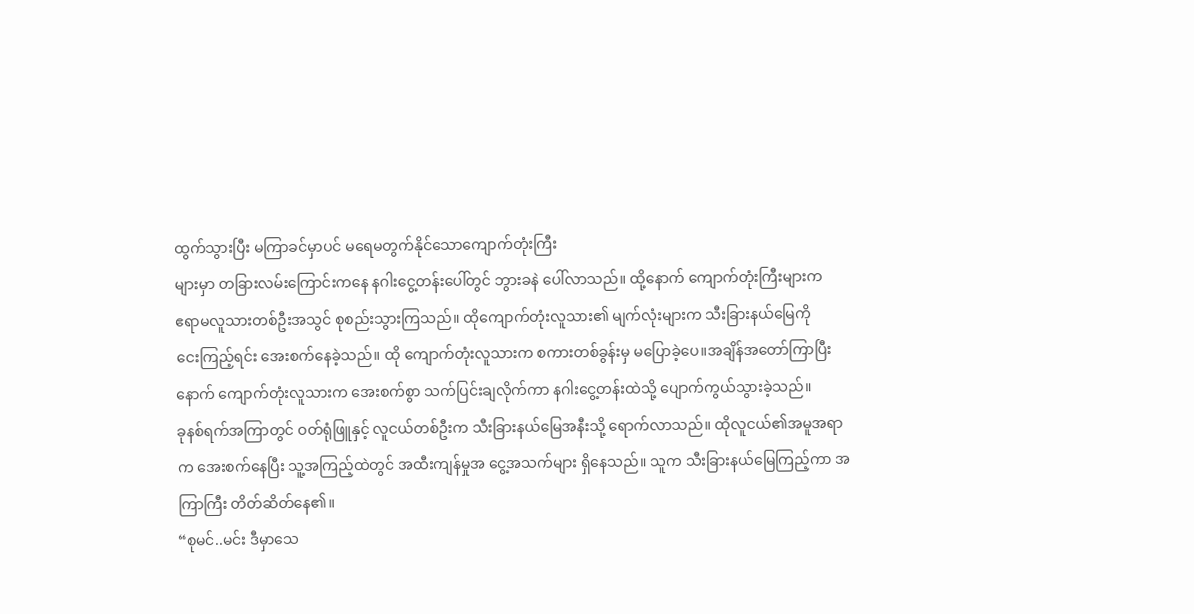ထွက်သွားပြီး မကြာခင်မှာပင် မရေမတွက်နိုင်သောကျောက်တုံးကြီး
များမှာ တခြားလမ်းကြောင်းကနေ နဂါးငွေ့တန်းပေါ်တွင် ဘွားခနဲ ပေါ်လာသည်။ ထို့နောက် ကျောက်တုံးကြီးများက
ဧရာမလူသားတစ်ဦးအသွင် စုစည်းသွားကြသည်။ ထိုကျောက်တုံးလူသား၏ မျက်လုံးများက သီးခြားနယ်မြေကို
ငေးကြည့်ရင်း အေးစက်နေခဲ့သည်။ ထို ကျောက်တုံးလူသားက စကားတစ်ခွန်းမှ မပြောခဲ့ပေ။အချိန်အတော်ကြာပြီးနောက် ကျောက်တုံးလူသားက အေးစက်စွာ သက်ပြင်းချလိုက်ကာ နဂါးငွေ့တန်းထဲသို့ ပျောက်ကွယ်သွားခဲ့သည်။
ခုနစ်ရက်အကြာတွင် ဝတ်ရုံဖြူနှင့် လူငယ်တစ်ဦးက သီးခြားနယ်မြေအနီးသို့ ရောက်လာသည်။ ထိုလူငယ်၏အမူအရာက အေးစက်နေပြီး သူ့အကြည့်ထဲတွင် အထီးကျန်မှုအ ငွေ့အသက်များ ရှိနေသည်။ သူက သီးခြားနယ်မြေကြည့်ကာ အကြာကြီး တိတ်ဆိတ်နေ၏။
“စုမင်..မင်း ဒီမှာသေ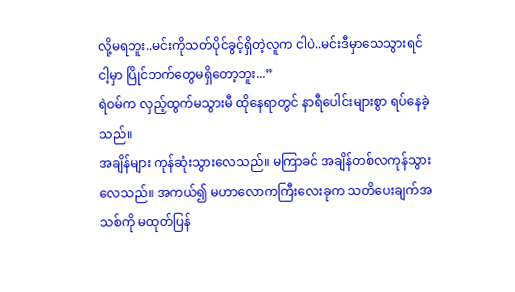လို့မရဘူး..မင်းကိုသတ်ပိုင်ခွင့်ရှိတဲ့လူက ငါပဲ..မင်းဒီမှာသေသွားရင် ငါ့မှာ ပြိုင်ဘက်တွေမရှိတော့ဘူး...”
ရဲဝမ်က လှည့်ထွက်မသွားမီ ထိုနေရာတွင် နာရီပေါင်းများစွာ ရပ်နေခဲ့သည်။
အချိန်များ ကုန်ဆုံးသွားလေသည်။ မကြာခင် အချိန်တစ်လကုန်သွားလေသည်။ အကယ်၍ မဟာလောကကြီးလေးခုက သတိပေးချက်အသစ်ကို မထုတ်ပြန်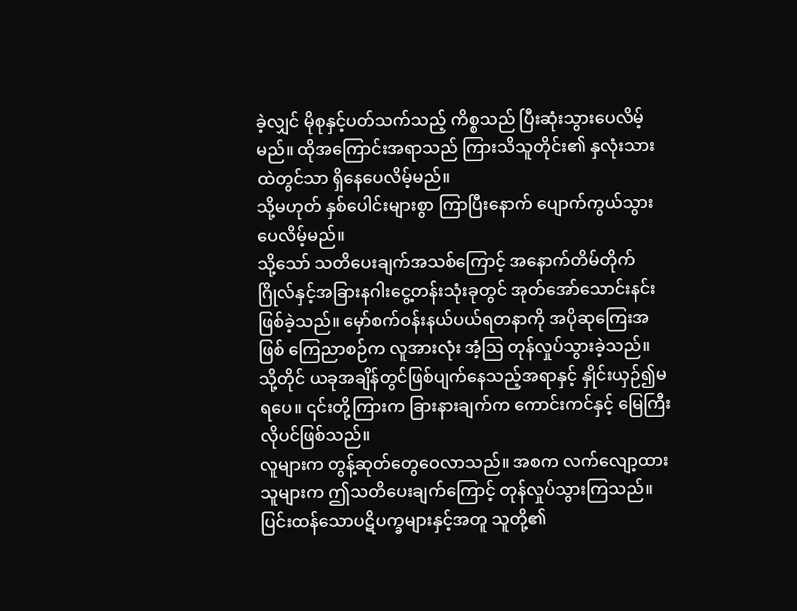ခဲ့လျှင် မိုစုနှင့်ပတ်သက်သည့် ကိစ္စသည် ပြီးဆုံးသွားပေလိမ့်မည်။ ထိုအကြောင်းအရာသည် ကြားသိသူတိုင်း၏ နှလုံးသားထဲတွင်သာ ရှိနေပေလိမ့်မည်။
သို့မဟုတ် နှစ်ပေါင်းများစွာ ကြာပြီးနောက် ပျောက်ကွယ်သွားပေလိမ့်မည်။
သို့သော် သတိပေးချက်အသစ်ကြောင့် အနောက်တိမ်တိုက်ဂြိုလ်နှင့်အခြားနဂါးငွေ့တန်းသုံးခုတွင် အုတ်အော်သောင်းနင်းဖြစ်ခဲ့သည်။ မှော်စက်ဝန်းနယ်ပယ်ရတနာကို အပိုဆုကြေးအဖြစ် ကြေညာစဉ်က လူအားလုံး အံ့ဩ တုန်လှုပ်သွားခဲ့သည်။ သို့တိုင် ယခုအချိန်တွင်ဖြစ်ပျက်နေသည့်အရာနှင့် နှိုင်းယှဉ်၍မရပေ။ ၎င်းတို့ကြားက ခြားနားချက်က ကောင်းကင်နှင့် မြေကြီးလိုပင်ဖြစ်သည်။
လူများက တွန့်ဆုတ်တွေဝေလာသည်။ အစက လက်လျော့ထားသူများက ဤသတိပေးချက်ကြောင့် တုန်လှုပ်သွားကြသည်။ ပြင်းထန်သောပဋိပက္ခများနှင့်အတူ သူတို့၏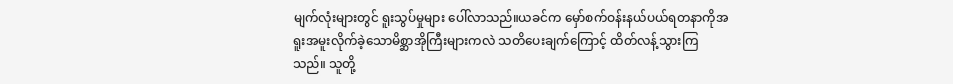မျက်လုံးများတွင် ရူးသွပ်မှုများ ပေါ်လာသည်။ယခင်က မှော်စက်ဝန်းနယ်ပယ်ရတနာကိုအရူးအမူးလိုက်ခဲ့သောမိစ္ဆာအိုကြီးများကလဲ သတိပေးချက်ကြောင့် ထိတ်လန့်သွားကြသည်။ သူတို့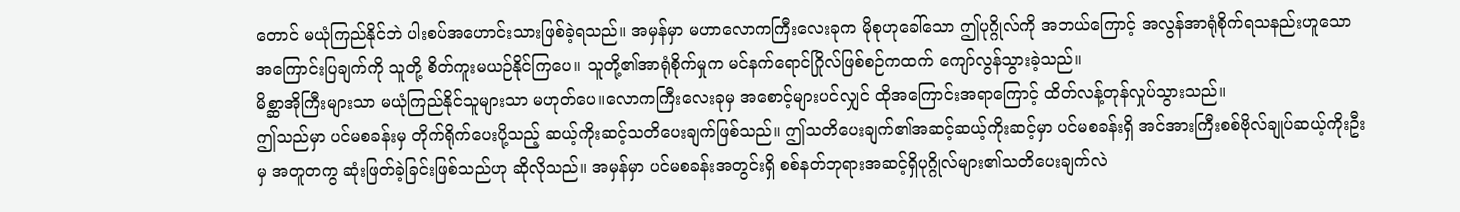တောင် မယုံကြည်နိုင်ဘဲ ပါးစပ်အဟောင်းသားဖြစ်ခဲ့ရသည်။ အမှန်မှာ မဟာလောကကြီးလေးခုက မိုစုဟုခေါ်သော ဤပုဂ္ဂိုလ်ကို အဘယ်ကြောင့် အလွန်အာရုံစိုက်ရသနည်းဟူသော အကြောင်းပြချက်ကို သူတို့ စိတ်ကူးမယဉ်နိုင်ကြပေ။ သူတို့၏အာရုံစိုက်မှုက မင်နက်ရောင်ဂြိုလ်ဖြစ်စဉ်ကထက် ကျော်လွန်သွားခဲ့သည်။
မိစ္ဆာအိုကြီးများသာ မယုံကြည်နိုင်သူများသာ မဟုတ်ပေ။လောကကြီးလေးခုမှ အစောင့်များပင်လျှင် ထိုအကြောင်းအရာကြောင့် ထိတ်လန့်တုန်လှုပ်သွားသည်။
ဤသည်မှာ ပင်မစခန်းမှ တိုက်ရိုက်ပေးပို့သည့် ဆယ့်ကိုးဆင့်သတိပေးချက်ဖြစ်သည်။ ဤသတိပေးချက်၏အဆင့်ဆယ့်ကိုးဆင့်မှာ ပင်မစခန်းရှိ အင်အားကြီးစစ်ဗိုလ်ချုပ်ဆယ့်ကိုးဦးမှ အတူတကွ ဆုံးဖြတ်ခဲ့ခြင်းဖြစ်သည်ဟု ဆိုလိုသည်။ အမှန်မှာ ပင်မစခန်းအတွင်းရှိ စစ်နတ်ဘုရားအဆင့်ရှိပုဂ္ဂိုလ်များ၏သတိပေးချက်လဲ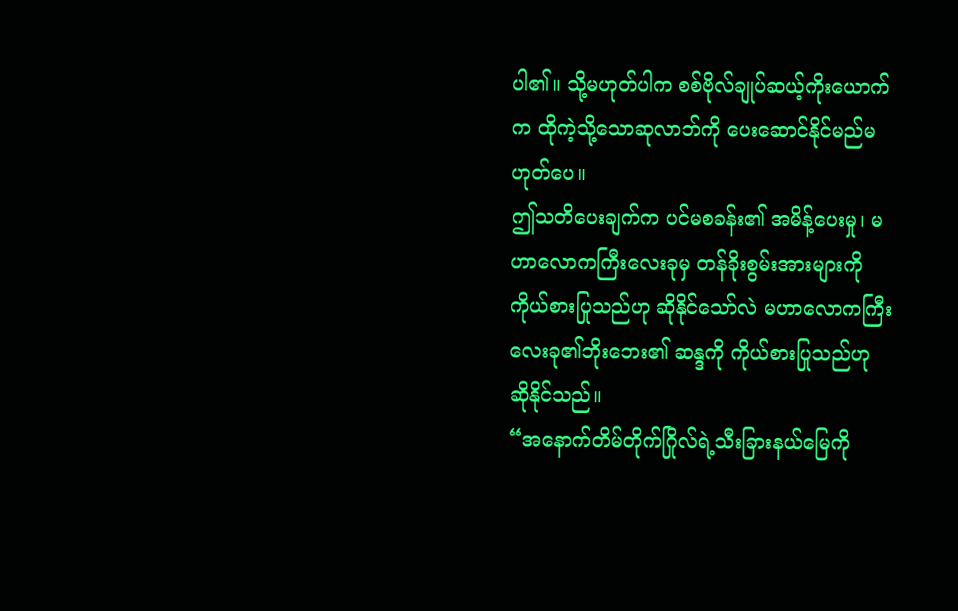ပါ၏။ သို့မဟုတ်ပါက စစ်ဗိုလ်ချုပ်ဆယ့်ကိုးယောက်က ထိုကဲ့သို့သောဆုလာဘ်ကို ပေးဆောင်နိုင်မည်မဟုတ်ပေ။
ဤသတိပေးချက်က ပင်မစခန်း၏ အမိန့်ပေးမှု၊ မဟာလောကကြီးလေးခုမှ တန်ခိုးစွမ်းအားများကို ကိုယ်စားပြုသည်ဟု ဆိုနိုင်သော်လဲ မဟာလောကကြီးလေးခု၏ဘိုးဘေး၏ ဆန္ဒကို ကိုယ်စားပြုသည်ဟု ဆိုနိုင်သည်။
“အနောက်တိမ်တိုက်ဂြိုလ်ရဲ့သီးခြားနယ်မြေကို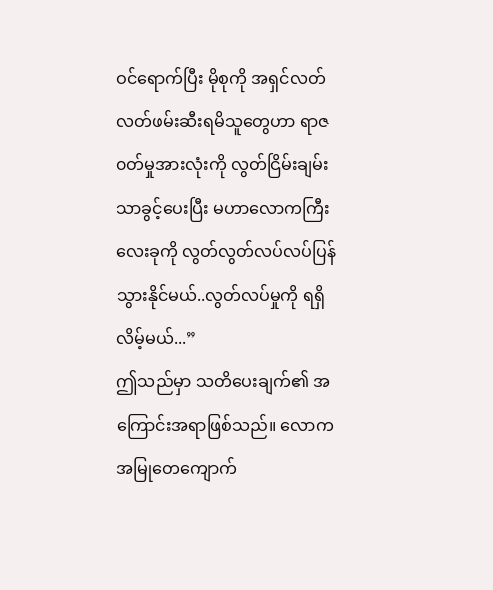ဝင်ရောက်ပြီး မိုစုကို အရှင်လတ်လတ်ဖမ်းဆီးရမိသူတွေဟာ ရာဇ၀တ်မှုအားလုံးကို လွတ်ငြိမ်းချမ်းသာခွင့်ပေးပြီး မဟာလောကကြီးလေးခုကို လွတ်လွတ်လပ်လပ်ပြန်သွားနိုင်မယ်..လွတ်လပ်မှုကို ရရှိလိမ့်မယ်...”
ဤသည်မှာ သတိပေးချက်၏ အကြောင်းအရာဖြစ်သည်။ လောကအမြုတေကျောက်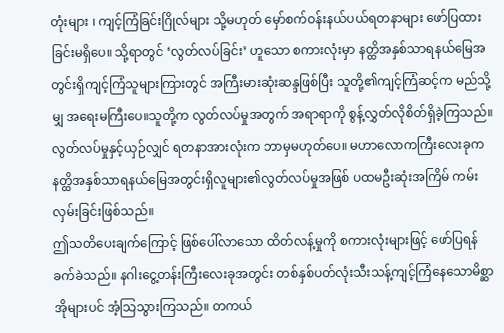တုံးများ ၊ ကျင့်ကြံခြင်းဂြိုလ်များ သို့မဟုတ် မှော်စက်ဝန်းနယ်ပယ်ရတနာများ ဖော်ပြထားခြင်းမရှိပေ။ သို့ရာတွင် ‘လွတ်လပ်ခြင်း’ ဟူသော စကားလုံးမှာ နတ္ထိအနှစ်သာရနယ်မြေအတွင်းရှိကျင့်ကြံသူများကြားတွင် အကြီးမားဆုံးဆန္ဒဖြစ်ပြီး သူတို့၏ကျင့်ကြံဆင့်က မည်သို့မျှ အရေးမကြီးပေ။သူတို့က လွတ်လပ်မှုအတွက် အရာရာကို စွန့်လွှတ်လိုစိတ်ရှိခဲ့ကြသည်။
လွတ်လပ်မှုနှင့်ယှဉ်လျှင် ရတနာအားလုံးက ဘာမှမဟုတ်ပေ။ မဟာလောကကြီးလေးခုက နတ္ထိအနှစ်သာရနယ်မြေအတွင်းရှိလူများ၏လွတ်လပ်မှုအဖြစ် ပထမဦးဆုံးအကြိမ် ကမ်းလှမ်းခြင်းဖြစ်သည်။
ဤသတိပေးချက်ကြောင့် ဖြစ်ပေါ်လာသော ထိတ်လန့်မှုကို စကားလုံးများဖြင့် ဖော်ပြရန် ခက်ခဲသည်။ နဂါးငွေ့တန်းကြီးလေးခုအတွင်း တစ်နှစ်ပတ်လုံးသီးသန့်ကျင့်ကြံနေသောမိစ္ဆာအိုများပင် အံ့သြသွားကြသည်။ တကယ်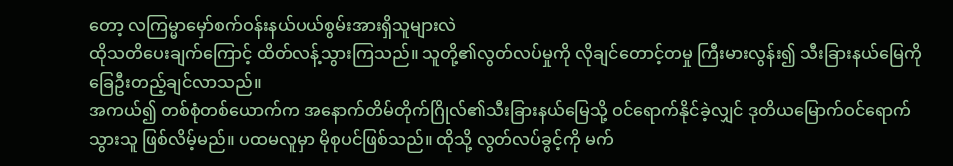တော့ လကြမ္မာမှော်စက်ဝန်းနယ်ပယ်စွမ်းအားရှိသူများလဲ
ထိုသတိပေးချက်ကြောင့် ထိတ်လန့်သွားကြသည်။ သူတို့၏လွတ်လပ်မှုကို လိုချင်တောင့်တမှု ကြီးမားလွန်း၍ သီးခြားနယ်မြေကို ခြေဦးတည့်ချင်လာသည်။
အကယ်၍ တစ်စုံတစ်ယောက်က အနောက်တိမ်တိုက်ဂြိုလ်၏သီးခြားနယ်မြေသို့ ဝင်ရောက်နိုင်ခဲ့လျှင် ဒုတိယမြောက်ဝင်ရောက်သွားသူ ဖြစ်လိမ့်မည်။ ပထမလူမှာ မိုစုပင်ဖြစ်သည်။ ထိုသို့ လွတ်လပ်ခွင့်ကို မက်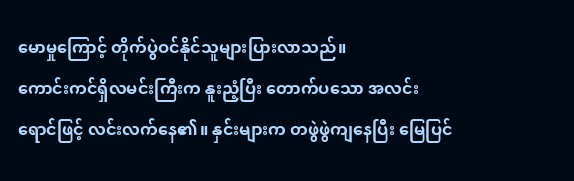မောမှုကြောင့် တိုက်ပွဲဝင်နိုင်သူများပြားလာသည်။
ကောင်းကင်ရှိလမင်းကြီးက နူးညံ့ပြီး တောက်ပသော အလင်းရောင်ဖြင့် လင်းလက်နေ၏။ နှင်းများက တဖွဲဖွဲကျနေပြီး မြေပြင်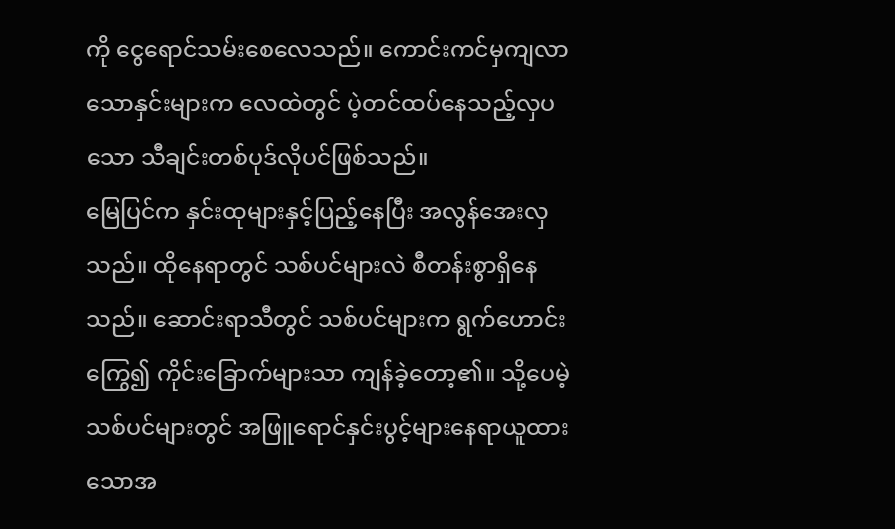ကို ငွေရောင်သမ်းစေလေသည်။ ကောင်းကင်မှကျလာသောနှင်းများက လေထဲတွင် ပဲ့တင်ထပ်နေသည့်လှပသော သီချင်းတစ်ပုဒ်လိုပင်ဖြစ်သည်။
မြေပြင်က နှင်းထုများနှင့်ပြည့်နေပြီး အလွန်အေးလှသည်။ ထိုနေရာတွင် သစ်ပင်များလဲ စီတန်းစွာရှိနေသည်။ ဆောင်းရာသီတွင် သစ်ပင်များက ရွက်ဟောင်းကြွေ၍ ကိုင်းခြောက်များသာ ကျန်ခဲ့တော့၏။ သို့ပေမဲ့ သစ်ပင်များတွင် အဖြူရောင်နှင်းပွင့်များနေရာယူထားသောအ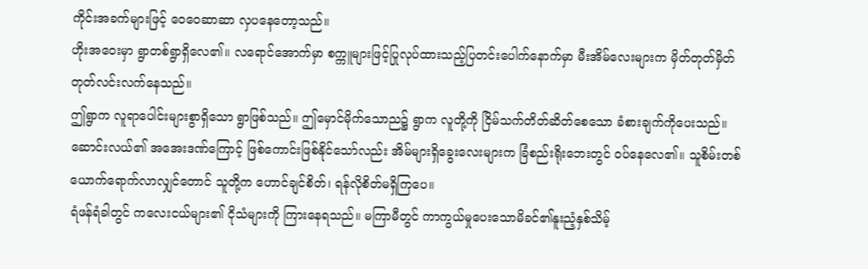ကိုင်းအခက်များဖြင့် ဝေဝေဆာဆာ လှပနေတော့သည်။
ဟိုးအဝေးမှာ ရွာတစ်ရွာရှိလေ၏။ လရောင်အောက်မှာ စက္ကူများဖြင့်ပြုလုပ်ထားသည့်ပြတင်းပေါက်နောက်မှာ မီးအိမ်လေးများက မှိတ်တုတ်မှိတ်တုတ်လင်းလက်နေသည်။
ဤရွာက လူရာပေါင်းများစွာရှိသော ရွာဖြစ်သည်။ ဤမှောင်မိုက်သောည၌ ရွာက လူတို့ကို ငြိမ်သက်တိတ်ဆိတ်စေသော ခံစားချက်ကိုပေးသည်။ ဆောင်းလယ်၏ အအေးဒဏ်ကြောင့် ဖြစ်ကောင်းဖြစ်နိုင်သော်လည်း အိမ်များရှိခွေးလေးများက ခြံစည်းရိုးဘေးတွင် ဝပ်နေလေ၏။ သူစိမ်းတစ်ယောက်ရောက်လာလျှင်တောင် သူတို့က ဟောင်ချင်စိတ်၊ ရန်လိုစိတ်မရှိကြပေ။
ရံဖန်ရံခါတွင် ကလေးငယ်များ၏ ငိုသံများကို ကြားနေရသည်။ မကြာမီတွင် ကာကွယ်မှုပေးသောမိခင်၏နူးညံ့နှစ်သိမ့်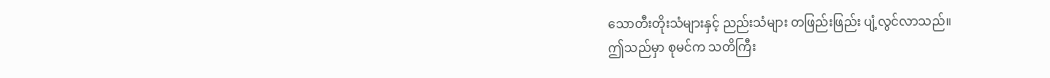သောတီးတိုးသံများနှင့် ညည်းသံများ တဖြည်းဖြည်း ပျံ့လွင်လာသည်။
ဤသည်မှာ စုမင်က သတိကြီး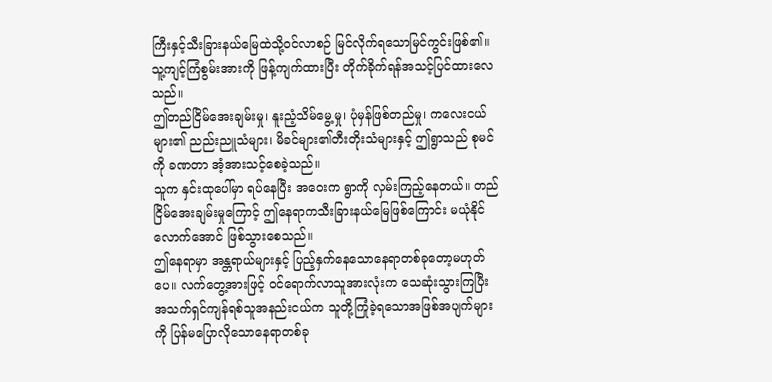ကြီးနှင့်သီးခြားနယ်မြေထဲသို့ဝင်လာစဉ် မြင်လိုက်ရသောမြင်ကွင်းဖြစ်၏။ သူ့ကျင့်ကြံစွမ်းအားကို ဖြန့်ကျက်ထားပြီး တိုက်ခိုက်ရန်အသင့်ပြင်ထားလေသည်။
ဤတည်ငြိမ်အေးချမ်းမှု၊ နူးညံ့သိမ်မွေ့မှု၊ ပုံမှန်ဖြစ်တည်မှု၊ ကလေးငယ်များ၏ ညည်းညူသံများ၊ မိခင်များ၏တီးတိုးသံများနှင့် ဤရွာသည် စုမင်ကို ခဏတာ အံ့အားသင့်စေခဲ့သည်။
သူက နှင်းထုပေါ်မှာ ရပ်နေပြီး အဝေးက ရွာကို လှမ်းကြည့်နေတယ်။ တည်ငြိမ်အေးချမ်းမှုကြောင့် ဤနေရာကသီးခြားနယ်မြေဖြစ်ကြောင်း မယုံနိုင်လောက်အောင် ဖြစ်သွားစေသည်။
ဤနေရာမှာ အန္တရာယ်များနှင့် ပြည့်နှက်နေသောနေရာတစ်ခုတော့မဟုတ်ပေ။ လက်တွေ့အားဖြင့် ဝင်ရောက်လာသူအားလုံးက သေဆုံးသွားကြပြီး အသက်ရှင်ကျန်ရစ်သူအနည်းငယ်က သူတို့ကြုံခဲ့ရသောအဖြစ်အပျက်များကို ပြန်မပြောလိုသောနေရာတစ်ခု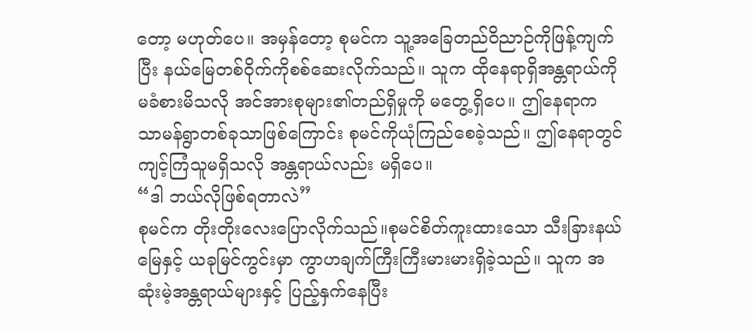တော့ မဟုတ်ပေ။ အမှန်တော့ စုမင်က သူ့အခြေတည်ဝိညာဉ်ကိုဖြန့်ကျက်ပြီး နယ်မြေတစ်ဝိုက်ကိုစစ်ဆေးလိုက်သည်။ သူက ထိုနေရာရှိအန္တရာယ်ကို မခံစားမိသလို အင်အားစုများ၏တည်ရှိမှုကို မတွေ့ရှိပေ။ ဤနေရာက သာမန်ရွာတစ်ခုသာဖြစ်ကြောင်း စုမင်ကိုယုံကြည်စေခဲ့သည်။ ဤနေရာတွင် ကျင့်ကြံသူမရှိသလို အန္တရာယ်လည်း မရှိပေ။
“ဒါ ဘယ်လိုဖြစ်ရတာလဲ”
စုမင်က တိုးတိုးလေးပြောလိုက်သည်။စုမင်စိတ်ကူးထားသော သီးခြားနယ်မြေနှင့် ယခုမြင်ကွင်းမှာ ကွာဟချက်ကြီးကြီးမားမားရှိခဲ့သည်။ သူက အဆုံးမဲ့အန္တရာယ်များနှင့် ပြည့်နှက်နေပြီး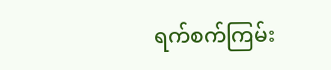ရက်စက်ကြမ်း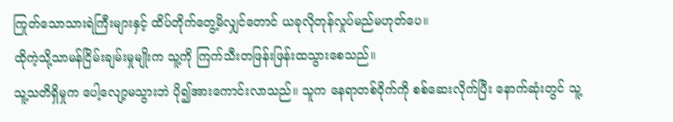ကြုတ်သောသားရဲကြီးများနှင့် ထိပ်တိုက်တွေ့မိလျှင်တောင် ယခုလိုတုန်လှုပ်မည်မဟုတ်ပေ။
ထိုကဲ့သို့သာမန်ငြိမ်းချမ်းမှုမျိုးက သူ့ကို ကြက်သီးတဖြန်းဖြန်းထသွားစေသည်။
သူ့သတိရှိမှုက ပေါ့လျော့မသွားဘဲ ပို၍အားကောင်းလာသည်။ သူက နေရာတစ်ဝိုက်ကို စစ်ဆေးလိုက်ပြီး နောက်ဆုံးတွင် သူ့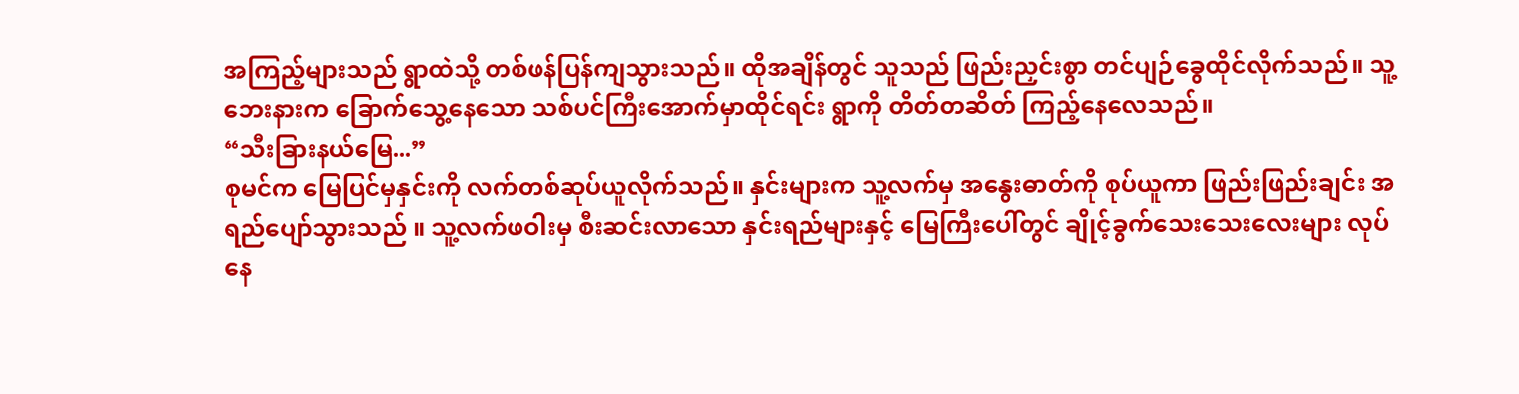အကြည့်များသည် ရွာထဲသို့ တစ်ဖန်ပြန်ကျသွားသည်။ ထိုအချိန်တွင် သူသည် ဖြည်းညှင်းစွာ တင်ပျဉ်ခွေထိုင်လိုက်သည်။ သူ့ဘေးနားက ခြောက်သွေ့နေသော သစ်ပင်ကြီးအောက်မှာထိုင်ရင်း ရွာကို တိတ်တဆိတ် ကြည့်နေလေသည်။
“သီးခြားနယ်မြေ...”
စုမင်က မြေပြင်မှနှင်းကို လက်တစ်ဆုပ်ယူလိုက်သည်။ နှင်းများက သူ့လက်မှ အနွေးဓာတ်ကို စုပ်ယူကာ ဖြည်းဖြည်းချင်း အရည်ပျော်သွားသည် ။ သူ့လက်ဖဝါးမှ စီးဆင်းလာသော နှင်းရည်များနှင့် မြေကြီးပေါ်တွင် ချိုင့်ခွက်သေးသေးလေးများ လုပ်နေ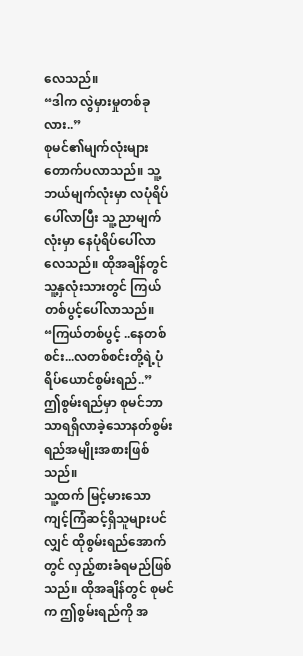လေသည်။
“ဒါက လွဲမှားမှုတစ်ခုလား..”
စုမင်၏မျက်လုံးများ တောက်ပလာသည်။ သူ့ဘယ်မျက်လုံးမှာ လပုံရိပ်ပေါ်လာပြီး သူ့ညာမျက်လုံးမှာ နေပုံရိပ်ပေါ်လာလေသည်။ ထိုအချိန်တွင် သူ့နှလုံးသားတွင် ကြယ်တစ်ပွင့်ပေါ်လာသည်။
“ကြယ်တစ်ပွင့် ..နေတစ်စင်း...လတစ်စင်းတို့ရဲ့ပုံရိပ်ယောင်စွမ်းရည်..”
ဤစွမ်းရည်မှာ စုမင်ဘာသာရရှိလာခဲ့သောနတ်စွမ်းရည်အမျိုးအစားဖြစ်သည်။
သူ့ထက် မြင့်မားသောကျင့်ကြံဆင့်ရှိသူများပင်လျှင် ထိုစွမ်းရည်အောက်တွင် လှည့်စားခံရမည်ဖြစ်သည်။ ထိုအချိန်တွင် စုမင်က ဤစွမ်းရည်ကို အ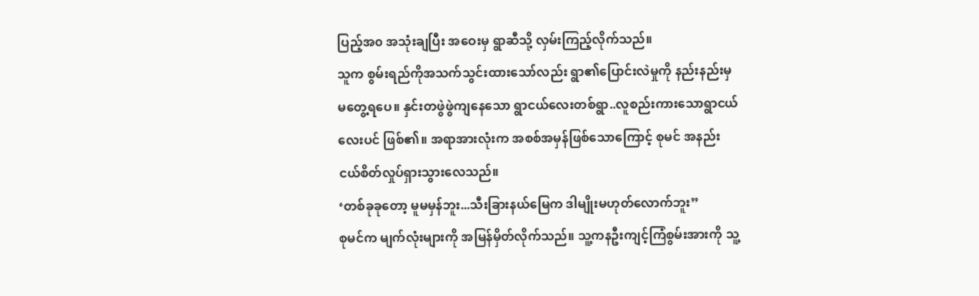ပြည့်အ၀ အသုံးချပြီး အဝေးမှ ရွာဆီသို့ လှမ်းကြည့်လိုက်သည်။
သူက စွမ်းရည်ကိုအသက်သွင်းထားသော်လည်း ရွာ၏ပြောင်းလဲမှုကို နည်းနည်းမှမတွေ့ရပေ။ နှင်းတဖွဲဖွဲကျနေသော ရွာငယ်လေးတစ်ရွာ..လူစည်းကားသောရွာငယ်လေးပင် ဖြစ်၏။ အရာအားလုံးက အစစ်အမှန်ဖြစ်သောကြောင့် စုမင် အနည်းငယ်စိတ်လှုပ်ရှားသွားလေသည်။
‘တစ်ခုခုတော့ မူမမှန်ဘူး...သီးခြားနယ်မြေက ဒါမျိုးမဟုတ်လောက်ဘူး”
စုမင်က မျက်လုံးများကို အမြန်မှိတ်လိုက်သည်။ သူ့ကနဦးကျင့်ကြံစွမ်းအားကို သူ့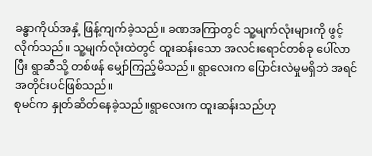ခန္ဓာကိုယ်အနှံ့ ဖြန့်ကျက်ခဲ့သည်။ ခဏအကြာတွင် သူ့မျက်လုံးများကို ဖွင့်လိုက်သည်။ သူ့မျက်လုံးထဲတွင် ထူးဆန်းသော အလင်းရောင်တစ်ခု ပေါ်လာပြီး ရွာဆီသို့ တစ်ဖန် မျှော်ကြည့်မိသည်။ ရွာလေးက ပြောင်းလဲမှုမရှိဘဲ အရင်အတိုင်းပင်ဖြစ်သည်။
စုမင်က နှုတ်ဆိတ်နေခဲ့သည်။ရွာလေးက ထူးဆန်းသည်ဟု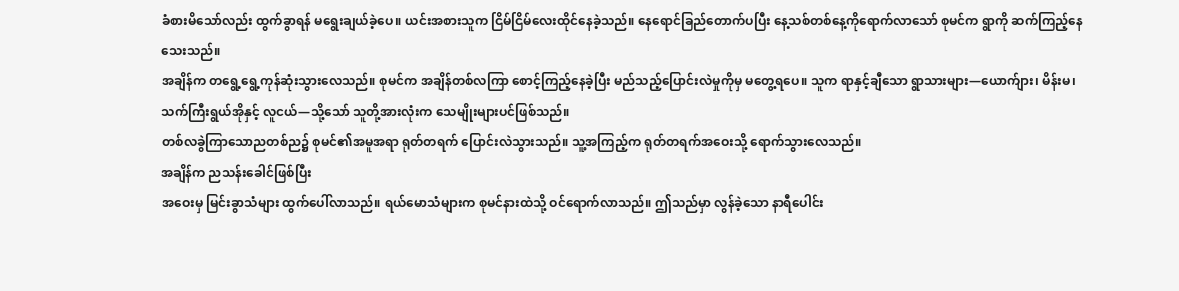ခံစားမိသော်လည်း ထွက်ခွာရန် မရွေးချယ်ခဲ့ပေ။ ယင်းအစားသူက ငြိမ်ငြိမ်လေးထိုင်နေခဲ့သည်။ နေရောင်ခြည်တောက်ပပြီး နေ့သစ်တစ်နေ့ကိုရောက်လာသော် စုမင်က ရွာကို ဆက်ကြည့်နေသေးသည်။
အချိန်က တရွေ့ရွေ့ကုန်ဆုံးသွားလေသည်။ စုမင်က အချိန်တစ်လကြာ စောင့်ကြည့်နေခဲ့ပြီး မည်သည့်ပြောင်းလဲမှုကိုမှ မတွေ့ရပေ။ သူက ရာနှင့်ချီသော ရွာသားများ—ယောက်ျား၊ မိန်းမ၊ သက်ကြီးရွယ်အိုနှင့် လူငယ်—သို့သော် သူတို့အားလုံးက သေမျိုးများပင်ဖြစ်သည်။
တစ်လခွဲကြာသောညတစ်ည၌ စုမင်၏အမူအရာ ရုတ်တရက် ပြောင်းလဲသွားသည်။ သူ့အကြည့်က ရုတ်တရက်အဝေးသို့ ရောက်သွားလေသည်။
အချိန်က ညသန်းခေါင်ဖြစ်ပြီး
အဝေးမှ မြင်းခွာသံများ ထွက်ပေါ်လာသည်။ ရယ်မောသံများက စုမင်နားထဲသို့ ဝင်ရောက်လာသည်။ ဤသည်မှာ လွန်ခဲ့သော နာရီပေါင်း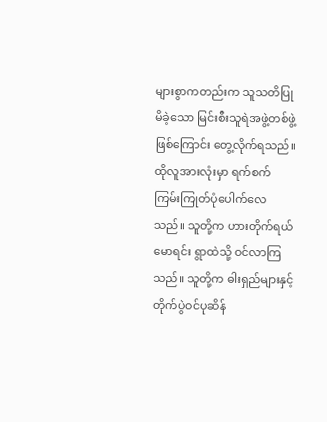များစွာကတည်းက သူသတိပြုမိခဲ့သော မြင်းစီးသူရဲအဖွဲ့တစ်ဖွဲ့ဖြစ်ကြောင်း တွေ့လိုက်ရသည်။
ထိုလူအားလုံးမှာ ရက်စက်ကြမ်းကြုတ်ပုံပေါက်လေသည်။ သူတို့က ဟားတိုက်ရယ်မောရင်း ရွာထဲသို့ ဝင်လာကြသည်။ သူတို့က ဓါးရှည်များနှင့်တိုက်ပွဲဝင်ပုဆိန်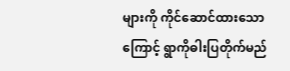များကို ကိုင်ဆောင်ထားသောကြောင့် ရွာကိုဓါးပြတိုက်မည်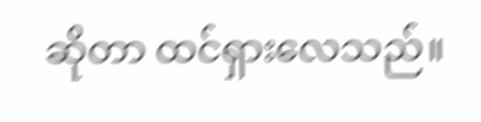ဆိုတာ ထင်ရှားလေသည်။